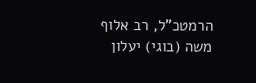הרמטכ"ל, רב אלוף משה (בוגי) יעלון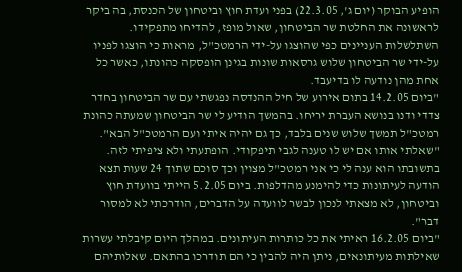הופיע הבוקר (יום ג', 22.3.05) בפני ועדת חוץ וביטחון של הכנסת, בה ביקר לראשונה את החלטת שר הביטחון, שאול מופז, להדיחו מתפקידו.
השתלשלות העניינים כפי שהוצגו על-ידי הרמטכ"ל, מראות כי הוצגו לפניו על-ידי שר הביטחון שלוש גרסאות שונות בגינן הופסקה כהונתו, כאשר כל אחת מהן נודעה לו בדיעבד.
"ביום 14.2.05 בתום אירוע של חיל ההנדסה נפגשתי עם שר הביטחון בחדר צדדי ודנו בנושא העברת יריחו. בהמשך הודיע לי שר הביטחון שמעתה כהונת רמטכ"ל תמשך שלוש שנים בלבד, כך גם יהיה איתי ועם הרמטכ"ל הבא".
"שאלתי אותו אם יש לו טענה לגבי תיפקודי. הופתעתי ולא ציפיתי לזה. בתשובתו הוא ענה לי כי אני רמטכ"ל מצוין וכך סוכם שתוך 24 שעות תצא הודעה לעיתונות כדי להימנע מהדלפות. ביום 5.2.05 הייתי בוועדת חוץ וביטחון, לא מצאתי לנכון לבשר לוועדה על הדברים, הודרכתי לא למסור דבר".
"ביום 16.2.05 ראיתי את כל כותרות העיתונים. במהלך היום קיבלתי עשרות שאילתות מעיתונאים, ניתן היה להבין כי הם תודרכו בהתאם. שאלותיהם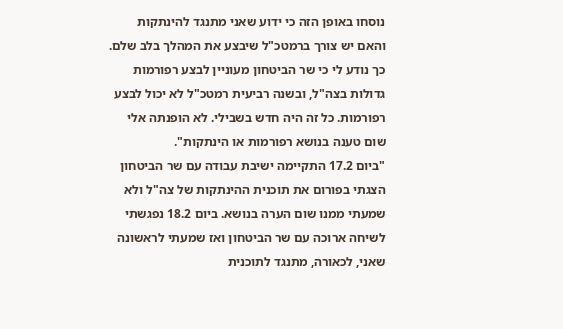נוסחו באופן הזה כי ידוע שאני מתנגד להינתקות והאם יש צורך ברמטכ"ל שיבצע את המהלך בלב שלם. כך נודע לי כי שר הביטחון מעוניין לבצע רפורמות גדולות בצה"ל, ובשנה רביעית רמטכ"ל לא יכול לבצע רפורמות. כל זה היה חדש בשבילי. לא הופנתה אלי שום טענה בנושא רפורמות או הינתקות".
"ביום 17.2 התקיימה ישיבת עבודה עם שר הביטחון הצגתי בפורום את תוכנית ההינתקות של צה"ל ולא שמעתי ממנו שום הערה בנושא. ביום 18.2 נפגשתי לשיחה ארוכה עם שר הביטחון ואז שמעתי לראשונה שאני, לכאורה, מתנגד לתוכנית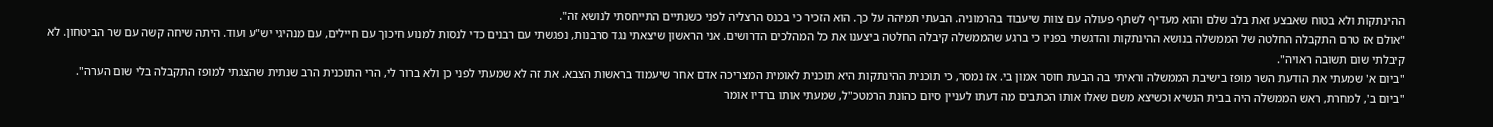ההינתקות ולא בטוח שאבצע זאת בלב שלם והוא מעדיף לשתף פעולה עם צוות שיעבוד בהרמוניה. הבעתי תמיהה על כך. הוא הזכיר כי בכנס הרצליה לפני כשנתיים התייחסתי לנושא זה".
"אולם אז טרם התקבלה החלטה של הממשלה בנושא ההינתקות והדגשתי בפניו כי ברגע שהממשלה קיבלה החלטה ביצענו את כל המהלכים הדרושים. אני הראשון שיצאתי נגד סרבנות, נפגשתי עם רבנים כדי לנסות למנוע חיכוך עם חיילים, עם מנהיגי יש"ע ועוד. היתה שיחה קשה עם שר הביטחון. לא קיבלתי שום תשובה ראויה".
"ביום א' שמעתי את הודעת השר מופז בישיבת הממשלה וראיתי בה הבעת חוסר אמון בי. אז נמסר, כי תוכנית ההינתקות היא תוכנית לאומית המצריכה אדם אחר שיעמוד בראשות הצבא. את זה לא שמעתי לפני כן ולא ברור לי, הרי התוכנית הרב שנתית שהצגתי למופז התקבלה בלי שום הערה".
"ביום ב', למחרת, ראש הממשלה היה בבית הנשיא וכשיצא משם שאלו אותו הכתבים מה דעתו לעניין סיום כהונת הרמטכ"ל, שמעתי אותו ברדיו אומר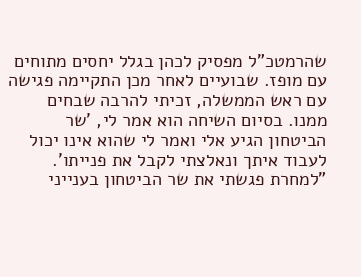שהרמטכ"ל מפסיק לכהן בגלל יחסים מתוחים עם מופז. שבועיים לאחר מכן התקיימה פגישה עם ראש הממשלה, זכיתי להרבה שבחים ממנו. בסיום השיחה הוא אמר לי, 'שר הביטחון הגיע אלי ואמר לי שהוא אינו יכול לעבוד איתך ונאלצתי לקבל את פנייתו'.
"למחרת פגשתי את שר הביטחון בענייני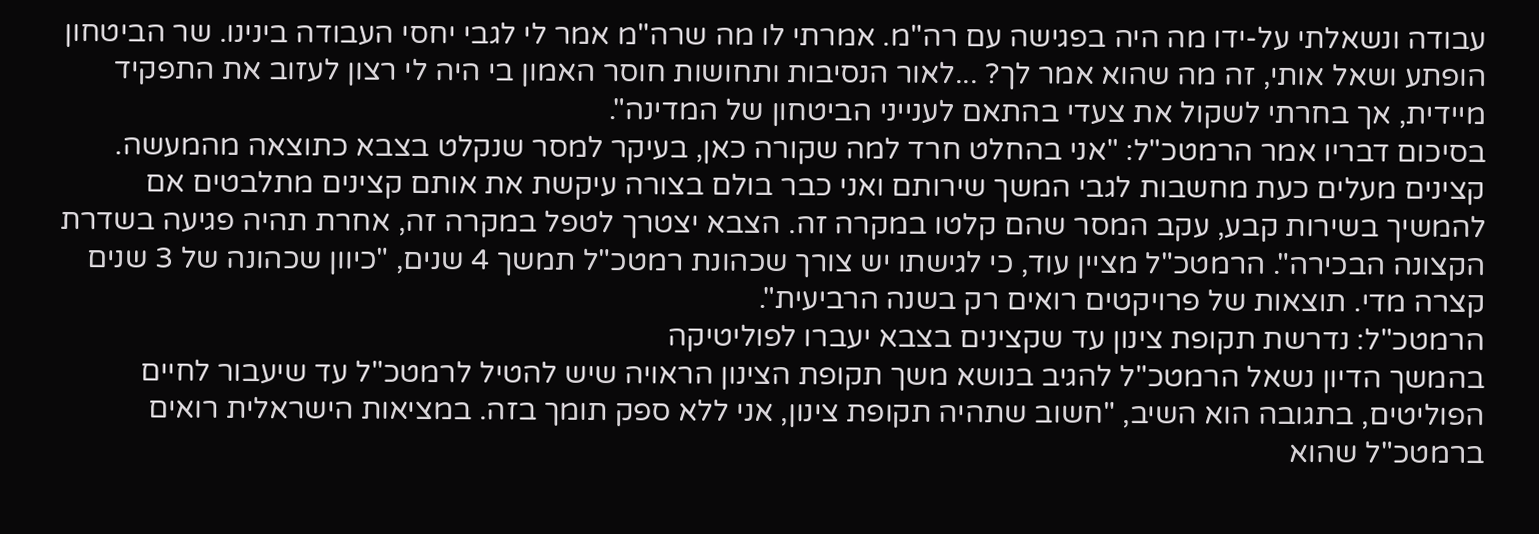עבודה ונשאלתי על-ידו מה היה בפגישה עם רה"מ. אמרתי לו מה שרה"מ אמר לי לגבי יחסי העבודה בינינו. שר הביטחון הופתע ושאל אותי, זה מה שהוא אמר לך? ...לאור הנסיבות ותחושות חוסר האמון בי היה לי רצון לעזוב את התפקיד מיידית, אך בחרתי לשקול את צעדי בהתאם לענייני הביטחון של המדינה".
בסיכום דבריו אמר הרמטכ"ל: "אני בהחלט חרד למה שקורה כאן, בעיקר למסר שנקלט בצבא כתוצאה מהמעשה. קצינים מעלים כעת מחשבות לגבי המשך שירותם ואני כבר בולם בצורה עיקשת את אותם קצינים מתלבטים אם להמשיך בשירות קבע, עקב המסר שהם קלטו במקרה זה. הצבא יצטרך לטפל במקרה זה, אחרת תהיה פגיעה בשדרת הקצונה הבכירה". הרמטכ"ל מציין עוד, כי לגישתו יש צורך שכהונת רמטכ"ל תמשך 4 שנים, "כיוון שכהונה של 3 שנים קצרה מדי. תוצאות של פרויקטים רואים רק בשנה הרביעית".
הרמטכ"ל: נדרשת תקופת צינון עד שקצינים בצבא יעברו לפוליטיקה
בהמשך הדיון נשאל הרמטכ"ל להגיב בנושא משך תקופת הצינון הראויה שיש להטיל לרמטכ"ל עד שיעבור לחיים הפוליטים, בתגובה הוא השיב, "חשוב שתהיה תקופת צינון, אני ללא ספק תומך בזה. במציאות הישראלית רואים ברמטכ"ל שהוא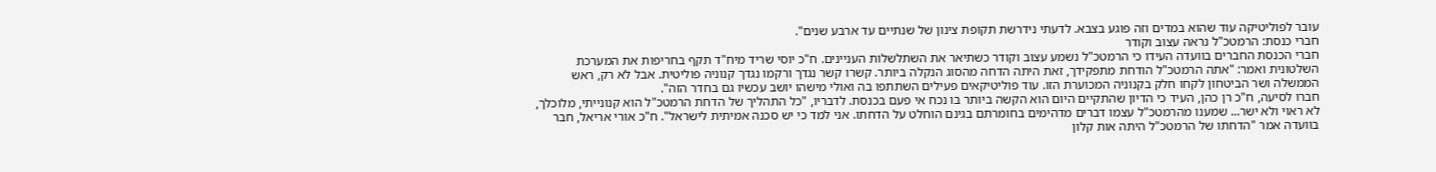עובר לפוליטיקה עוד שהוא במדים וזה פוגע בצבא. לדעתי נידרשת תקופת צינון של שנתיים עד ארבע שנים".
חברי כנסת: הרמטכ"ל נראה עצוב וקודר
חברי הכנסת החברים בוועדה העידו כי הרמטכ"ל נשמע עצוב וקודר כשתיאר את השתלשלות העניינים. ח"כ יוסי שריד מיח"ד תקף בחריפות את המערכת השלטונית ואמר: "אתה הרמטכ"ל הודחת מתפקידך, זאת היתה הדחה מהסוג הנקלה ביותר. קשרו קשר נגדך ורקמו נגדך קנוניה פוליטית. אבל לא רק, ראש הממשלה ושר הביטחון לקחו חלק בקנוניה המכוערת הזו. עוד פוליטיקאים פעילים השתתפו בה ואולי מישהו יושב עכשיו גם בחדר הזה".
חברו לסיעה, ח"כ רן כהן, העיד כי הדיון שהתקיים היום הוא הקשה ביותר בו נכח אי פעם בכנסת. לדבריו, "כל התהליך של הדחת הרמטכ"ל הוא קנונייתי, מלוכלך, לא ראוי ולא ישר... שמענו מהרמטכ"ל עצמו דברים מדהימים בחומרתם בגינם הוחלט על הדחתו. אני למד כי יש סכנה אמיתית לישראל". ח"כ אורי אריאל, חבר בוועדה אמר "הדחתו של הרמטכ"ל היתה אות קלון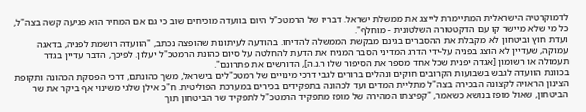לדמוקרטיה הישראלית המתיימרת לייצג את ממשלת ישראל. דבריו של הרמטכ"ל היום בוועדה מוכיחים שוב כי גם אם המחיר הוא פגיעה קשה בצה"ל, כל מי שלא מיישר קו עם הדקטטורה השלטונית - מוחלף".
ועדת חוץ וביטחון לא מקבלת את ההסברים בגינם מבקשת הממשלה להדיחו. בהודעה לעיתונות שהופצה נכתב, "הוועדה רושמת לפניה, בדאגה עמוקה, שעדיין לא הוצג בפניה על-ידי הדרג המדיני הסבר המניח את הדעת להחלטה על סיום כהונת הרמטכ"ל יעלון. לפיכך, הדבר עדיין בגדר תעמולה או רשומון [אגדה יפנית שכל אחד מספר את הסיפור שלו ר.נ.ה], הדורשים את פתרונם".
בכוונת הוועדה לגבש בשבועות הקרובים חוקים ונהלים ברורים לגבי דרכי מינויים של רמטכ"לים בישראל, משך כהונתם, דרכי הפסקת הכהונה ותקופת הצינון הראויה לקצונה הבכירה בצה"ל מתליית המדים ועד לכהונה בתפקידים בכירים במערכת הפוליטית. ח"כ אילן שלגי משינוי אף ביקר את שר הביטחון, שאול מופז בנושא כשאמר, "קפיצתו המהירה של מופז מתפקיד הרמטכ"ל לתפקיד שר הביטחון תוך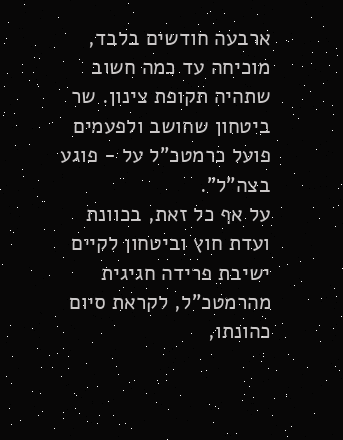ארבעה חודשים בלבד, מוכיחה עד כמה חשוב שתהיה תקופת צינון. שר ביטחון שחושב ולפעמים פועל כרמטכ"ל על - פוגע בצה"ל".
על אף כל זאת, בכוונת ועדת חוץ וביטחון לקיים ישיבת פרידה חגיגית מהרמטכ"ל, לקראת סיום כהונתו,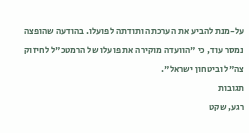על-מנת להביע את הערכתה ותודתה לפועלו. בהודעה שהופצה נמסר עוד, כי "הוועדה מוקירה את פועלו של הרמטכ"ל לחיזוק צה"ל וביטחון ישראל".
תגובות
רגע, שקט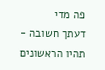פה מדי
דעתך חשובה - תהיו הראשונים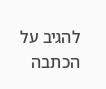להגיב על הכתבה